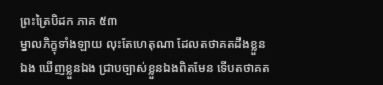ព្រះត្រៃបិដក ភាគ ៥៣
ម្នាលភិក្ខុទាំងឡាយ លុះតែហេតុណា ដែលតថាគតដឹងខ្លួនឯង ឃើញខ្លួនឯង ជ្រាបច្បាស់ខ្លួនឯងពិតមែន ទើបតថាគត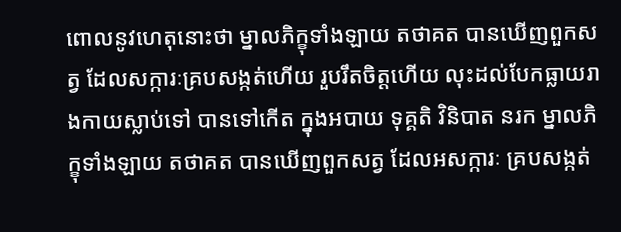ពោលនូវហេតុនោះថា ម្នាលភិក្ខុទាំងឡាយ តថាគត បានឃើញពួកសត្វ ដែលសក្ការៈគ្របសង្កត់ហើយ រួបរឹតចិត្តហើយ លុះដល់បែកធ្លាយរាងកាយស្លាប់ទៅ បានទៅកើត ក្នុងអបាយ ទុគ្គតិ វិនិបាត នរក ម្នាលភិក្ខុទាំងឡាយ តថាគត បានឃើញពួកសត្វ ដែលអសក្ការៈ គ្របសង្កត់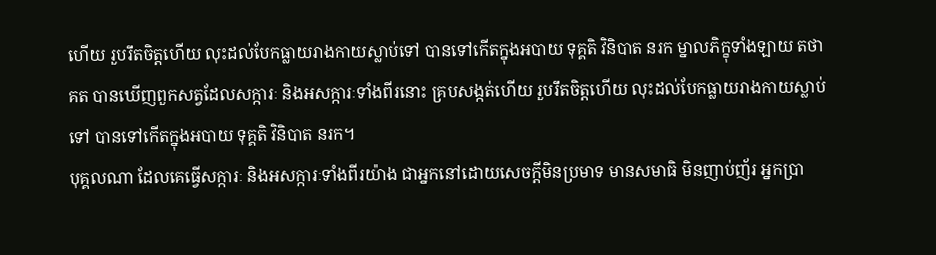ហើយ រួបរឹតចិត្តហើយ លុះដល់បែកធ្លាយរាងកាយស្លាប់ទៅ បានទៅកើតក្នុងអបាយ ទុគ្គតិ វិនិបាត នរក ម្នាលភិក្ខុទាំងឡាយ តថាគត បានឃើញពួកសត្វដែលសក្ការៈ និងអសក្ការៈទាំងពីរនោះ គ្របសង្កត់ហើយ រួបរឹតចិត្តហើយ លុះដល់បែកធ្លាយរាងកាយស្លាប់ទៅ បានទៅកើតក្នុងអបាយ ទុគ្គតិ វិនិបាត នរក។
បុគ្គលណា ដែលគេធ្វើសក្ការៈ និងអសក្ការៈទាំងពីរយ៉ាង ជាអ្នកនៅដោយសេចក្ដីមិនប្រមាទ មានសមាធិ មិនញាប់ញ័រ អ្នកប្រា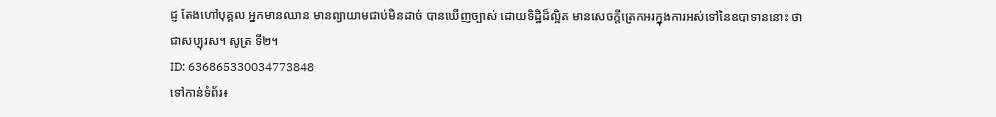ជ្ញ តែងហៅបុគ្គល អ្នកមានឈាន មានព្យាយាមជាប់មិនដាច់ បានឃើញច្បាស់ ដោយទិដ្ឋិដ៏ល្អិត មានសេចក្ដីត្រេកអរក្នុងការអស់ទៅនៃឧបាទាននោះ ថាជាសប្បុរស។ សូត្រ ទី២។
ID: 636865330034773848
ទៅកាន់ទំព័រ៖